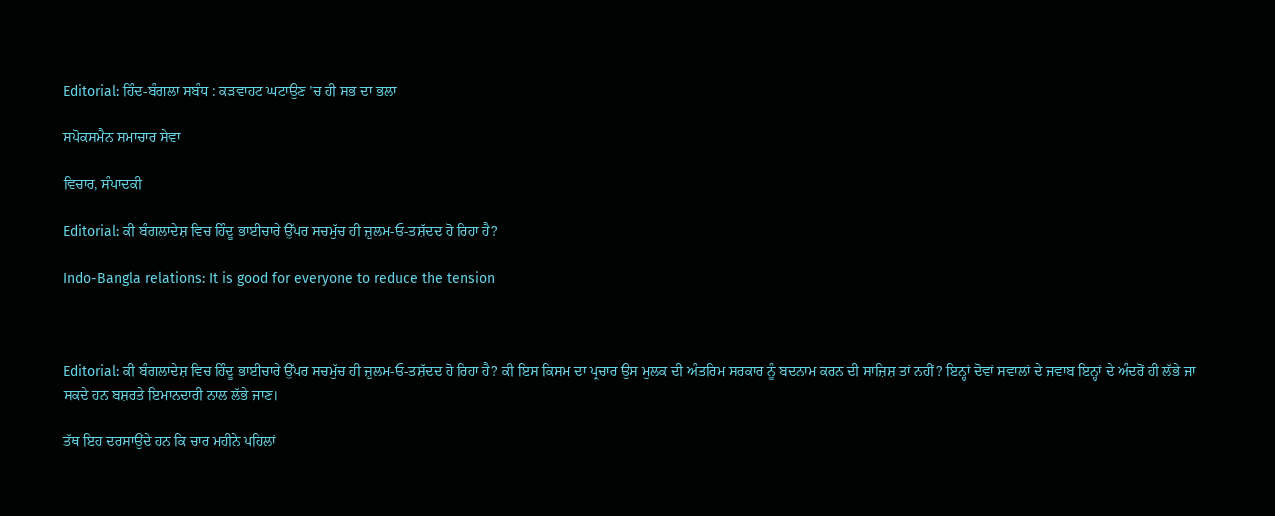Editorial: ਹਿੰਦ-ਬੰਗਲਾ ਸਬੰਧ : ਕੜਵਾਹਟ ਘਟਾਉਣ ’ਚ ਹੀ ਸਭ ਦਾ ਭਲਾ

ਸਪੋਕਸਮੈਨ ਸਮਾਚਾਰ ਸੇਵਾ

ਵਿਚਾਰ, ਸੰਪਾਦਕੀ

Editorial: ਕੀ ਬੰਗਲਾਦੇਸ਼ ਵਿਚ ਹਿੰਦੂ ਭਾਈਚਾਰੇ ਉੱਪਰ ਸਚਮੁੱਚ ਹੀ ਜ਼ੁਲਮ-ਓ-ਤਸ਼ੱਦਦ ਹੋ ਰਿਹਾ ਹੈ?

Indo-Bangla relations: It is good for everyone to reduce the tension



Editorial: ਕੀ ਬੰਗਲਾਦੇਸ਼ ਵਿਚ ਹਿੰਦੂ ਭਾਈਚਾਰੇ ਉੱਪਰ ਸਚਮੁੱਚ ਹੀ ਜ਼ੁਲਮ-ਓ-ਤਸ਼ੱਦਦ ਹੋ ਰਿਹਾ ਹੈ? ਕੀ ਇਸ ਕਿਸਮ ਦਾ ਪ੍ਰਚਾਰ ਉਸ ਮੁਲਕ ਦੀ ਅੰਤਰਿਮ ਸਰਕਾਰ ਨੂੰ ਬਦਨਾਮ ਕਰਨ ਦੀ ਸਾਜ਼ਿਸ਼ ਤਾਂ ਨਹੀਂ? ਇਨ੍ਹਾਂ ਦੋਵਾਂ ਸਵਾਲਾਂ ਦੇ ਜਵਾਬ ਇਨ੍ਹਾਂ ਦੇ ਅੰਦਰੋਂ ਹੀ ਲੱਭੇ ਜਾ ਸਕਦੇ ਹਨ ਬਸ਼ਰਤੇ ਇਮਾਨਦਾਰੀ ਨਾਲ ਲੱਭੇ ਜਾਣ।

ਤੱਥ ਇਹ ਦਰਸਾਉਂਦੇ ਹਨ ਕਿ ਚਾਰ ਮਹੀਨੇ ਪਹਿਲਾਂ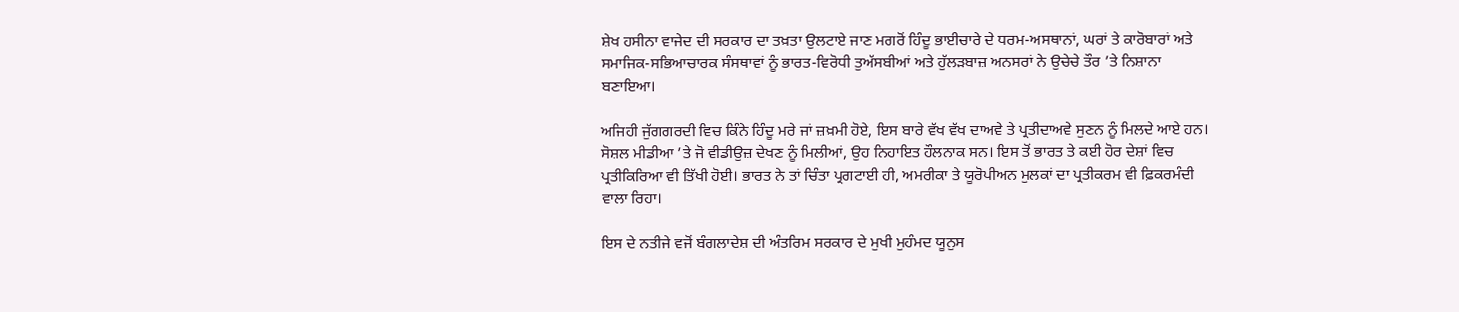ਸ਼ੇਖ ਹਸੀਨਾ ਵਾਜੇਦ ਦੀ ਸਰਕਾਰ ਦਾ ਤਖ਼ਤਾ ਉਲਟਾਏ ਜਾਣ ਮਗਰੋਂ ਹਿੰਦੂ ਭਾਈਚਾਰੇ ਦੇ ਧਰਮ-ਅਸਥਾਨਾਂ, ਘਰਾਂ ਤੇ ਕਾਰੋਬਾਰਾਂ ਅਤੇ ਸਮਾਜਿਕ-ਸਭਿਆਚਾਰਕ ਸੰਸਥਾਵਾਂ ਨੂੰ ਭਾਰਤ-ਵਿਰੋਧੀ ਤੁਅੱਸਬੀਆਂ ਅਤੇ ਹੁੱਲੜਬਾਜ਼ ਅਨਸਰਾਂ ਨੇ ਉਚੇਚੇ ਤੌਰ ’ਤੇ ਨਿਸ਼ਾਨਾ ਬਣਾਇਆ।

ਅਜਿਹੀ ਜੁੱਗਗਰਦੀ ਵਿਚ ਕਿੰਨੇ ਹਿੰਦੂ ਮਰੇ ਜਾਂ ਜ਼ਖ਼ਮੀ ਹੋਏ, ਇਸ ਬਾਰੇ ਵੱਖ ਵੱਖ ਦਾਅਵੇ ਤੇ ਪ੍ਰਤੀਦਾਅਵੇ ਸੁਣਨ ਨੂੰ ਮਿਲਦੇ ਆਏ ਹਨ। ਸੋਸ਼ਲ ਮੀਡੀਆ ’ਤੇ ਜੋ ਵੀਡੀਉਜ਼ ਦੇਖਣ ਨੂੰ ਮਿਲੀਆਂ, ਉਹ ਨਿਹਾਇਤ ਹੌਲਨਾਕ ਸਨ। ਇਸ ਤੋਂ ਭਾਰਤ ਤੇ ਕਈ ਹੋਰ ਦੇਸ਼ਾਂ ਵਿਚ ਪ੍ਰਤੀਕਿਰਿਆ ਵੀ ਤਿੱਖੀ ਹੋਈ। ਭਾਰਤ ਨੇ ਤਾਂ ਚਿੰਤਾ ਪ੍ਰਗਟਾਈ ਹੀ, ਅਮਰੀਕਾ ਤੇ ਯੂਰੋਪੀਅਨ ਮੁਲਕਾਂ ਦਾ ਪ੍ਰਤੀਕਰਮ ਵੀ ਫ਼ਿਕਰਮੰਦੀ ਵਾਲਾ ਰਿਹਾ।

ਇਸ ਦੇ ਨਤੀਜੇ ਵਜੋਂ ਬੰਗਲਾਦੇਸ਼ ਦੀ ਅੰਤਰਿਮ ਸਰਕਾਰ ਦੇ ਮੁਖੀ ਮੁਹੰਮਦ ਯੂਨੁਸ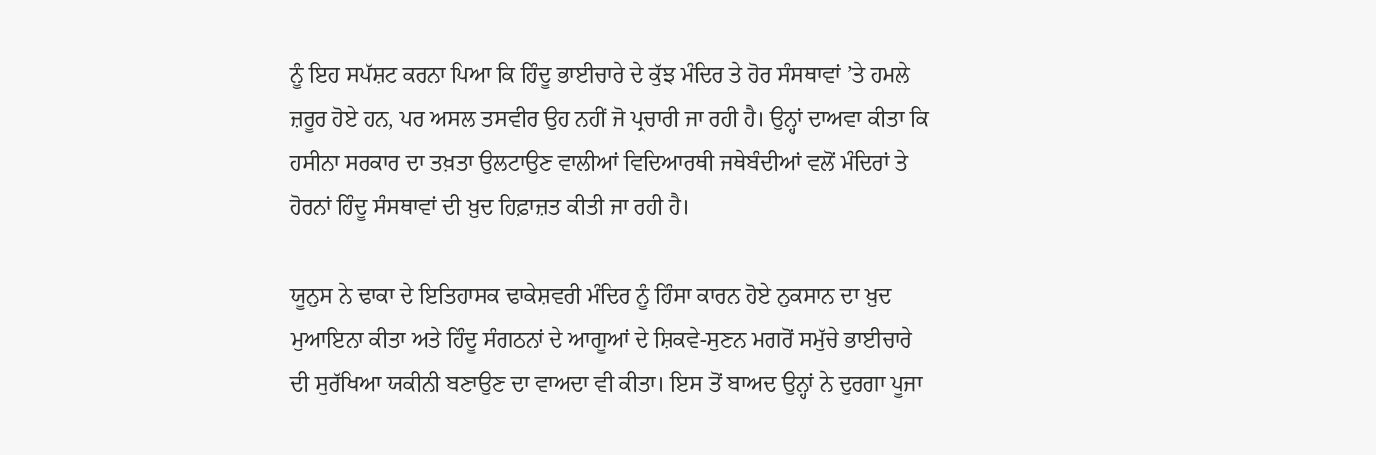ਨੂੰ ਇਹ ਸਪੱਸ਼ਟ ਕਰਨਾ ਪਿਆ ਕਿ ਹਿੰਦੂ ਭਾਈਚਾਰੇ ਦੇ ਕੁੱਝ ਮੰਦਿਰ ਤੇ ਹੋਰ ਸੰਸਥਾਵਾਂ ’ਤੇ ਹਮਲੇ ਜ਼ਰੂਰ ਹੋਏ ਹਨ, ਪਰ ਅਸਲ ਤਸਵੀਰ ਉਹ ਨਹੀਂ ਜੋ ਪ੍ਰਚਾਰੀ ਜਾ ਰਹੀ ਹੈ। ਉਨ੍ਹਾਂ ਦਾਅਵਾ ਕੀਤਾ ਕਿ ਹਸੀਨਾ ਸਰਕਾਰ ਦਾ ਤਖ਼ਤਾ ਉਲਟਾਉਣ ਵਾਲੀਆਂ ਵਿਦਿਆਰਥੀ ਜਥੇਬੰਦੀਆਂ ਵਲੋਂ ਮੰਦਿਰਾਂ ਤੇ ਹੋਰਨਾਂ ਹਿੰਦੂ ਸੰਸਥਾਵਾਂ ਦੀ ਖ਼ੁਦ ਹਿਫ਼ਾਜ਼ਤ ਕੀਤੀ ਜਾ ਰਹੀ ਹੈ।

ਯੂਨੁਸ ਨੇ ਢਾਕਾ ਦੇ ਇਤਿਹਾਸਕ ਢਾਕੇਸ਼ਵਰੀ ਮੰਦਿਰ ਨੂੰ ਹਿੰਸਾ ਕਾਰਨ ਹੋਏ ਨੁਕਸਾਨ ਦਾ ਖ਼ੁਦ ਮੁਆਇਨਾ ਕੀਤਾ ਅਤੇ ਹਿੰਦੂ ਸੰਗਠਨਾਂ ਦੇ ਆਗੂਆਂ ਦੇ ਸ਼ਿਕਵੇ-ਸੁਣਨ ਮਗਰੋਂ ਸਮੁੱਚੇ ਭਾਈਚਾਰੇ ਦੀ ਸੁਰੱਖਿਆ ਯਕੀਨੀ ਬਣਾਉਣ ਦਾ ਵਾਅਦਾ ਵੀ ਕੀਤਾ। ਇਸ ਤੋਂ ਬਾਅਦ ਉਨ੍ਹਾਂ ਨੇ ਦੁਰਗਾ ਪੂਜਾ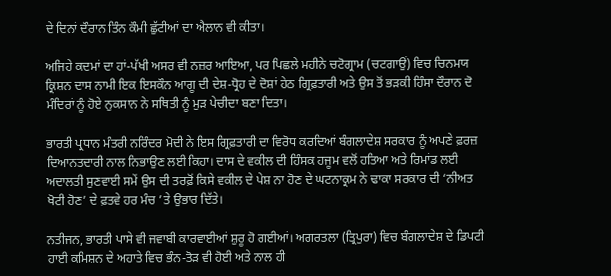ਦੇ ਦਿਨਾਂ ਦੌਰਾਨ ਤਿੰਨ ਕੌਮੀ ਛੁੱਟੀਆਂ ਦਾ ਐਲਾਨ ਵੀ ਕੀਤਾ।

ਅਜਿਹੇ ਕਦਮਾਂ ਦਾ ਹਾਂ-ਪੱਖੀ ਅਸਰ ਵੀ ਨਜ਼ਰ ਆਇਆ, ਪਰ ਪਿਛਲੇ ਮਹੀਨੇ ਚਟੋਗ੍ਰਾਮ (ਚਟਗਾਉਂ) ਵਿਚ ਚਿਨਮਯ ਕ੍ਰਿਸ਼ਨ ਦਾਸ ਨਾਮੀ ਇਕ ਇਸਕੌਨ ਆਗੂ ਦੀ ਦੇਸ਼-ਧ੍ਰੋਹ ਦੇ ਦੋਸ਼ਾਂ ਹੇਠ ਗ੍ਰਿਫ਼ਤਾਰੀ ਅਤੇ ਉਸ ਤੋਂ ਭੜਕੀ ਹਿੰਸਾ ਦੌਰਾਨ ਦੋ ਮੰਦਿਰਾਂ ਨੂੰ ਹੋਏ ਨੁਕਸਾਨ ਨੇ ਸਥਿਤੀ ਨੂੰ ਮੁੜ ਪੇਚੀਦਾ ਬਣਾ ਦਿਤਾ।

ਭਾਰਤੀ ਪ੍ਰਧਾਨ ਮੰਤਰੀ ਨਰਿੰਦਰ ਮੋਦੀ ਨੇ ਇਸ ਗ੍ਰਿਫ਼ਤਾਰੀ ਦਾ ਵਿਰੋਧ ਕਰਦਿਆਂ ਬੰਗਲਾਦੇਸ਼ ਸਰਕਾਰ ਨੂੰ ਅਪਣੇ ਫ਼ਰਜ਼ ਦਿਆਨਤਦਾਰੀ ਨਾਲ ਨਿਭਾਉਣ ਲਈ ਕਿਹਾ। ਦਾਸ ਦੇ ਵਕੀਲ ਦੀ ਹਿੰਸਕ ਹਜੂਮ ਵਲੋਂ ਹਤਿਆ ਅਤੇ ਰਿਮਾਂਡ ਲਈ ਅਦਾਲਤੀ ਸੁਣਵਾਈ ਸਮੇਂ ਉਸ ਦੀ ਤਰਫ਼ੋਂ ਕਿਸੇ ਵਕੀਲ ਦੇ ਪੇਸ਼ ਨਾ ਹੋਣ ਦੇ ਘਟਨਾਕ੍ਰਮ ਨੇ ਢਾਕਾ ਸਰਕਾਰ ਦੀ ‘ਨੀਅਤ ਖੋਟੀ ਹੋਣ’ ਦੇ ਫ਼ਤਵੇ ਹਰ ਮੰਚ ’ਤੇ ਉਭਾਰ ਦਿੱਤੇ।

ਨਤੀਜਨ, ਭਾਰਤੀ ਪਾਸੇ ਵੀ ਜਵਾਬੀ ਕਾਰਵਾਈਆਂ ਸ਼ੁਰੂ ਹੋ ਗਈਆਂ। ਅਗਰਤਲਾ (ਤ੍ਰਿਪੁਰਾ) ਵਿਚ ਬੰਗਲਾਦੇਸ਼ ਦੇ ਡਿਪਟੀ ਹਾਈ ਕਮਿਸ਼ਨ ਦੇ ਅਹਾਤੇ ਵਿਚ ਭੰਨ-ਤੋੜ ਵੀ ਹੋਈ ਅਤੇ ਨਾਲ ਹੀ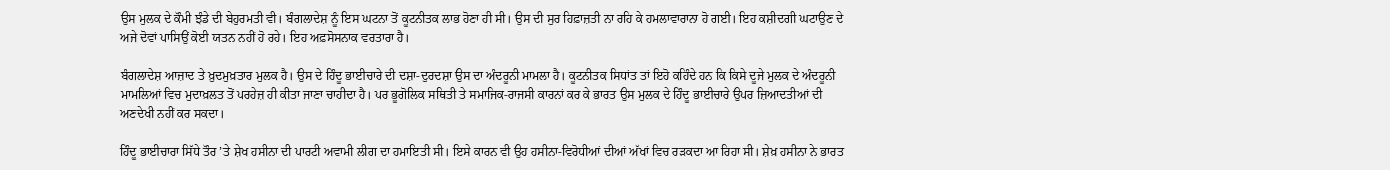ਉਸ ਮੁਲਕ ਦੇ ਕੌਮੀ ਝੰਡੇ ਦੀ ਬੇਹੁਰਮਤੀ ਵੀ। ਬੰਗਲਾਦੇਸ਼ ਨੂੰ ਇਸ ਘਟਨਾ ਤੋਂ ਕੂਟਨੀਤਕ ਲਾਭ ਹੋਣਾ ਹੀ ਸੀ। ਉਸ ਦੀ ਸੁਰ ਹਿਫ਼ਾਜ਼ਤੀ ਨਾ ਰਹਿ ਕੇ ਹਮਲਾਵਾਰਾਨਾ ਹੋ ਗਈ। ਇਹ ਕਸ਼ੀਦਗੀ ਘਟਾਉਣ ਦੇ ਅਜੇ ਦੋਵਾਂ ਪਾਸਿਉਂ ਕੋਈ ਯਤਨ ਨਹੀਂ ਹੋ ਰਹੇ। ਇਹ ਅਫ਼ਸੋਸਨਾਕ ਵਰਤਾਰਾ ਹੈ।

ਬੰਗਲਾਦੇਸ਼ ਆਜ਼ਾਦ ਤੇ ਖ਼ੁਦਮੁਖ਼ਤਾਰ ਮੁਲਕ ਹੈ। ਉਸ ਦੇ ਹਿੰਦੂ ਭਾਈਚਾਰੇ ਦੀ ਦਸ਼ਾ-ਦੁਰਦਸ਼ਾ ਉਸ ਦਾ ਅੰਦਰੂਨੀ ਮਾਮਲਾ ਹੈ। ਕੂਟਨੀਤਕ ਸਿਧਾਂਤ ਤਾਂ ਇਹੋ ਕਹਿੰਦੇ ਹਨ ਕਿ ਕਿਸੇ ਦੂਜੇ ਮੁਲਕ ਦੇ ਅੰਦਰੂਨੀ ਮਾਮਲਿਆਂ ਵਿਚ ਮੁਦਾਖ਼ਲਤ ਤੋਂ ਪਰਹੇਜ਼ ਹੀ ਕੀਤਾ ਜਾਣਾ ਚਾਹੀਦਾ ਹੈ। ਪਰ ਭੂਗੋਲਿਕ ਸਥਿਤੀ ਤੇ ਸਮਾਜਿਕ-ਰਾਜਸੀ ਕਾਰਨਾਂ ਕਰ ਕੇ ਭਾਰਤ ਉਸ ਮੁਲਕ ਦੇ ਹਿੰਦੂ ਭਾਈਚਾਰੇ ਉਪਰ ਜ਼ਿਆਦਤੀਆਂ ਦੀ ਅਣਦੇਖੀ ਨਹੀਂ ਕਰ ਸਕਦਾ।

ਹਿੰਦੂ ਭਾਈਚਾਰਾ ਸਿੱਧੇ ਤੌਰ ’ਤੇ ਸ਼ੇਖ ਹਸੀਨਾ ਦੀ ਪਾਰਟੀ ਅਵਾਮੀ ਲੀਗ ਦਾ ਹਮਾਇਤੀ ਸੀ। ਇਸੇ ਕਾਰਨ ਵੀ ਉਹ ਹਸੀਨਾ-ਵਿਰੋਧੀਆਂ ਦੀਆਂ ਅੱਖਾਂ ਵਿਚ ਰੜਕਦਾ ਆ ਰਿਹਾ ਸੀ। ਸ਼ੇਖ਼ ਹਸੀਨਾ ਨੇ ਭਾਰਤ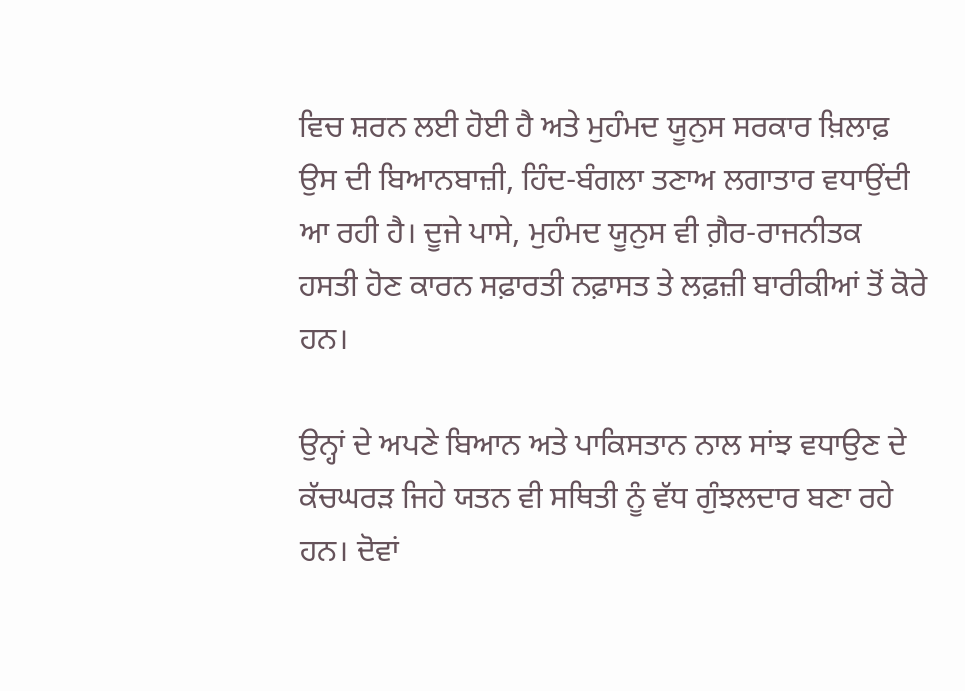ਵਿਚ ਸ਼ਰਨ ਲਈ ਹੋਈ ਹੈ ਅਤੇ ਮੁਹੰਮਦ ਯੂਨੁਸ ਸਰਕਾਰ ਖ਼ਿਲਾਫ਼ ਉਸ ਦੀ ਬਿਆਨਬਾਜ਼ੀ, ਹਿੰਦ-ਬੰਗਲਾ ਤਣਾਅ ਲਗਾਤਾਰ ਵਧਾਉਂਦੀ ਆ ਰਹੀ ਹੈ। ਦੂਜੇ ਪਾਸੇ, ਮੁਹੰਮਦ ਯੂਨੁਸ ਵੀ ਗ਼ੈਰ-ਰਾਜਨੀਤਕ ਹਸਤੀ ਹੋਣ ਕਾਰਨ ਸਫ਼ਾਰਤੀ ਨਫ਼ਾਸਤ ਤੇ ਲਫ਼ਜ਼ੀ ਬਾਰੀਕੀਆਂ ਤੋਂ ਕੋਰੇ ਹਨ।

ਉਨ੍ਹਾਂ ਦੇ ਅਪਣੇ ਬਿਆਨ ਅਤੇ ਪਾਕਿਸਤਾਨ ਨਾਲ ਸਾਂਝ ਵਧਾਉਣ ਦੇ ਕੱਚਘਰੜ ਜਿਹੇ ਯਤਨ ਵੀ ਸਥਿਤੀ ਨੂੰ ਵੱਧ ਗੁੰਝਲਦਾਰ ਬਣਾ ਰਹੇ ਹਨ। ਦੋਵਾਂ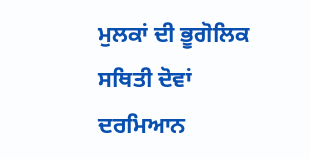ਮੁਲਕਾਂ ਦੀ ਭੂਗੋਲਿਕ ਸਥਿਤੀ ਦੋਵਾਂ ਦਰਮਿਆਨ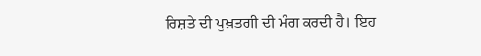ਰਿਸ਼ਤੇ ਦੀ ਪੁਖ਼ਤਗੀ ਦੀ ਮੰਗ ਕਰਦੀ ਹੈ। ਇਹ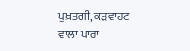ਪੁਖ਼ਤਗੀ, ਕੜਵਾਹਟ ਵਾਲਾ ਪਾਰਾ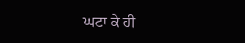ਘਟਾ ਕੇ ਹੀ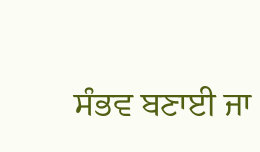ਸੰਭਵ ਬਣਾਈ ਜਾ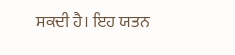ਸਕਦੀ ਹੈ। ਇਹ ਯਤਨ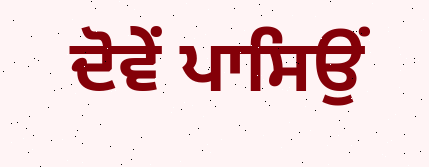ਦੋਵੇਂ ਪਾਸਿਉਂ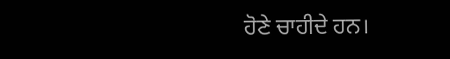ਹੋਣੇ ਚਾਹੀਦੇ ਹਨ।